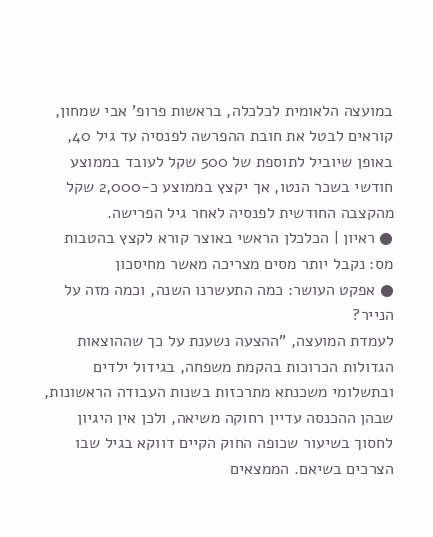במועצה הלאומית לכלכלה, בראשות פרופ' אבי שמחון, קוראים לבטל את חובת ההפרשה לפנסיה עד גיל 40, באופן שיוביל לתוספת של 500 שקל לעובד בממוצע חודשי בשכר הנטו, אך יקצץ בממוצע כ-2,000 שקל מהקצבה החודשית לפנסיה לאחר גיל הפרישה.
● ראיון | הכלכלן הראשי באוצר קורא לקצץ בהטבות מס: נקבל יותר מסים מצריכה מאשר מחיסכון
● אפקט העושר: כמה התעשרנו השנה, וכמה מזה על הנייר?
לעמדת המועצה, "ההצעה נשענת על כך שההוצאות הגדולות הכרוכות בהקמת משפחה, בגידול ילדים ובתשלומי משכנתא מתרכזות בשנות העבודה הראשונות, שבהן ההכנסה עדיין רחוקה משיאה, ולכן אין היגיון לחסוך בשיעור שכופה החוק הקיים דווקא בגיל שבו הצרכים בשיאם. הממצאים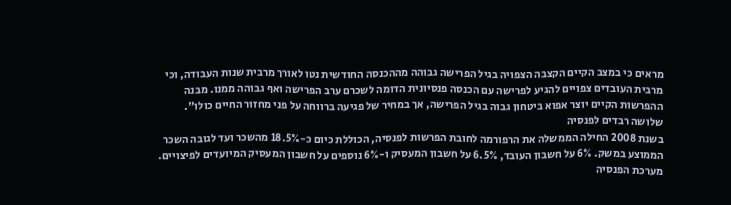מראים כי במצב הקיים הקצבה הצפויה בגיל הפרישה גבוהה מההכנסה החודשית נטו לאורך מרבית שנות העבודה, וכי מרבית העובדים צפויים להגיע לפרישה עם הכנסה פנסיונית הדומה לשכרם ערב הפרישה ואף גבוהה ממנו. מבנה ההפרשות הקיים יוצר אפוא ביטחון גבוה בגיל הפרישה, אך במחיר של פגיעה ברווחה על פני מחזור החיים כולו".
שלושה רבדים לפנסיה
בשנת 2008 החילה הממשלה את הרפורמה לחובת הפרשות לפנסיה, הכוללת כיום כ-18.5% מהשכר ועד לגובה השכר הממוצע במשק. 6% על חשבון העובד, 6.5% על חשבון המעסיק ו-6% נוספים על חשבון המעסיק המיועדים לפיצויים.
מערכת הפנסיה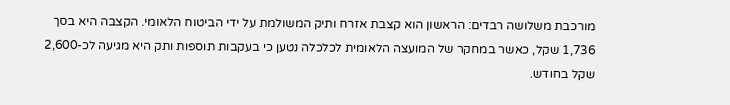מורכבת משלושה רבדים: הראשון הוא קצבת אזרח ותיק המשולמת על ידי הביטוח הלאומי. הקצבה היא בסך 1,736 שקל, כאשר במחקר של המועצה הלאומית לכלכלה נטען כי בעקבות תוספות ותק היא מגיעה לכ-2,600 שקל בחודש.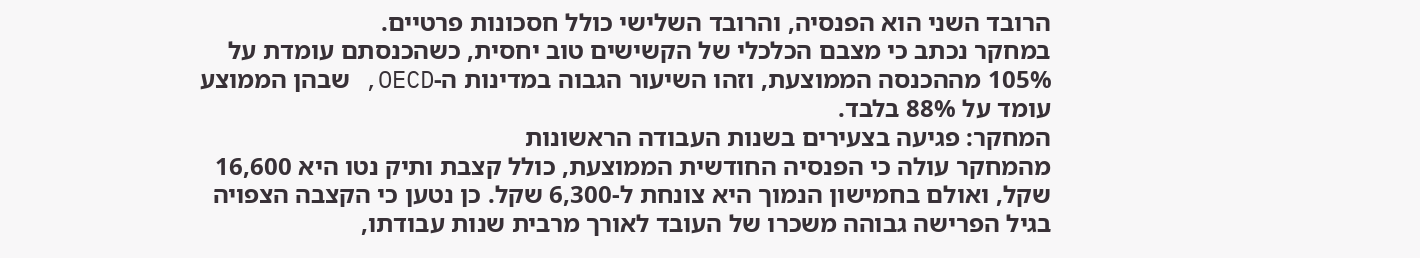הרובד השני הוא הפנסיה, והרובד השלישי כולל חסכונות פרטיים.
במחקר נכתב כי מצבם הכלכלי של הקשישים טוב יחסית, כשהכנסתם עומדת על 105% מההכנסה הממוצעת, וזהו השיעור הגבוה במדינות ה-OECD, שבהן הממוצע עומד על 88% בלבד.
המחקר: פגיעה בצעירים בשנות העבודה הראשונות
מהמחקר עולה כי הפנסיה החודשית הממוצעת, כולל קצבת ותיק נטו היא 16,600 שקל, ואולם בחמישון הנמוך היא צונחת ל-6,300 שקל. כן נטען כי הקצבה הצפויה בגיל הפרישה גבוהה משכרו של העובד לאורך מרבית שנות עבודתו,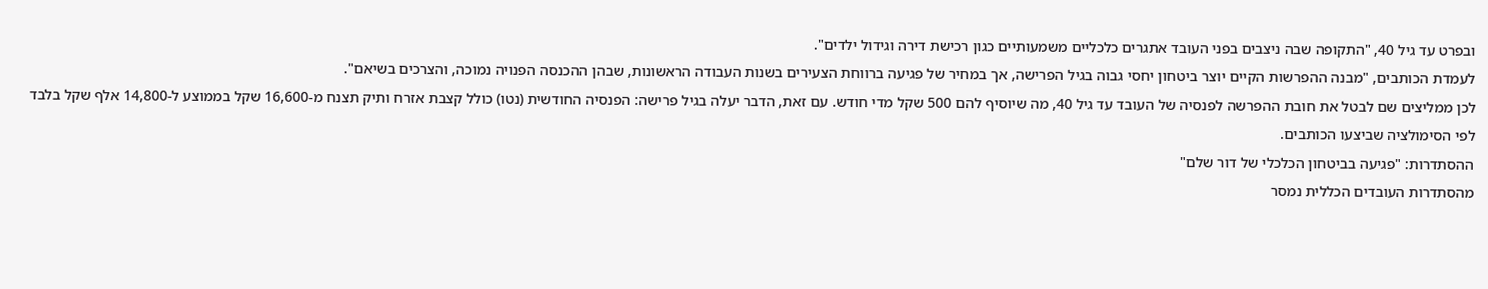ובפרט עד גיל 40, "התקופה שבה ניצבים בפני העובד אתגרים כלכליים משמעותיים כגון רכישת דירה וגידול ילדים".
לעמדת הכותבים, "מבנה ההפרשות הקיים יוצר ביטחון יחסי גבוה בגיל הפרישה, אך במחיר של פגיעה ברווחת הצעירים בשנות העבודה הראשונות, שבהן ההכנסה הפנויה נמוכה, והצרכים בשיאם".
לכן ממליצים שם לבטל את חובת ההפרשה לפנסיה של העובד עד גיל 40, מה שיוסיף להם 500 שקל מדי חודש. עם זאת, הדבר יעלה בגיל פרישה: הפנסיה החודשית (נטו) כולל קצבת אזרח ותיק תצנח מ-16,600 שקל בממוצע ל-14,800 אלף שקל בלבד לפי הסימולציה שביצעו הכותבים.
ההסתדרות: "פגיעה בביטחון הכלכלי של דור שלם"
מהסתדרות העובדים הכללית נמסר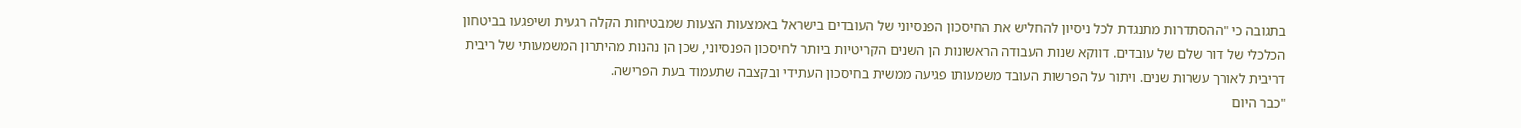בתגובה כי "ההסתדרות מתנגדת לכל ניסיון להחליש את החיסכון הפנסיוני של העובדים בישראל באמצעות הצעות שמבטיחות הקלה רגעית ושיפגעו בביטחון הכלכלי של דור שלם של עובדים. דווקא שנות העבודה הראשונות הן השנים הקריטיות ביותר לחיסכון הפנסיוני, שכן הן נהנות מהיתרון המשמעותי של ריבית דריבית לאורך עשרות שנים. ויתור על הפרשות העובד משמעותו פגיעה ממשית בחיסכון העתידי ובקצבה שתעמוד בעת הפרישה.
"כבר היום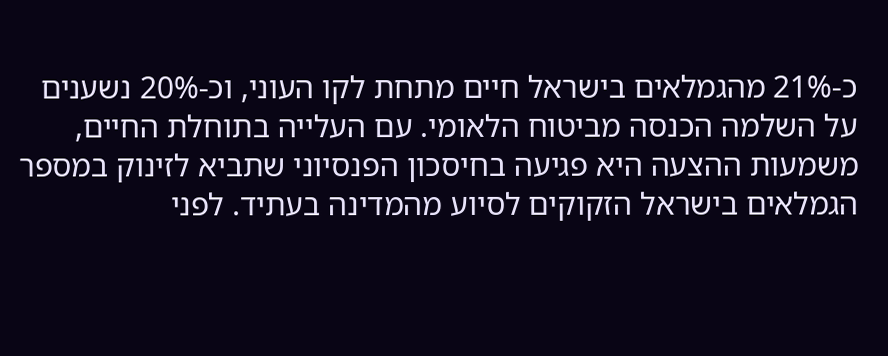כ-21% מהגמלאים בישראל חיים מתחת לקו העוני, וכ-20% נשענים על השלמה הכנסה מביטוח הלאומי. עם העלייה בתוחלת החיים, משמעות ההצעה היא פגיעה בחיסכון הפנסיוני שתביא לזינוק במספר הגמלאים בישראל הזקוקים לסיוע מהמדינה בעתיד. לפני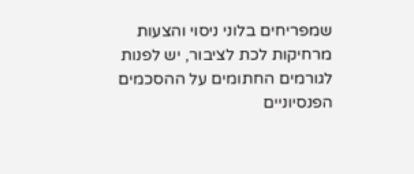שמפריחים בלוני ניסוי והצעות מרחיקות לכת לציבור, יש לפנות לגורמים החתומים על ההסכמים הפנסיוניים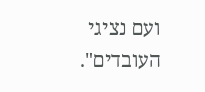ועם נציגי העובדים".